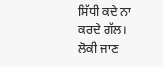ਸਿੱਧੀ ਕਦੇ ਨਾ ਕਰਦੇ ਗੱਲ।
ਲੋਕੀ ਜਾਣ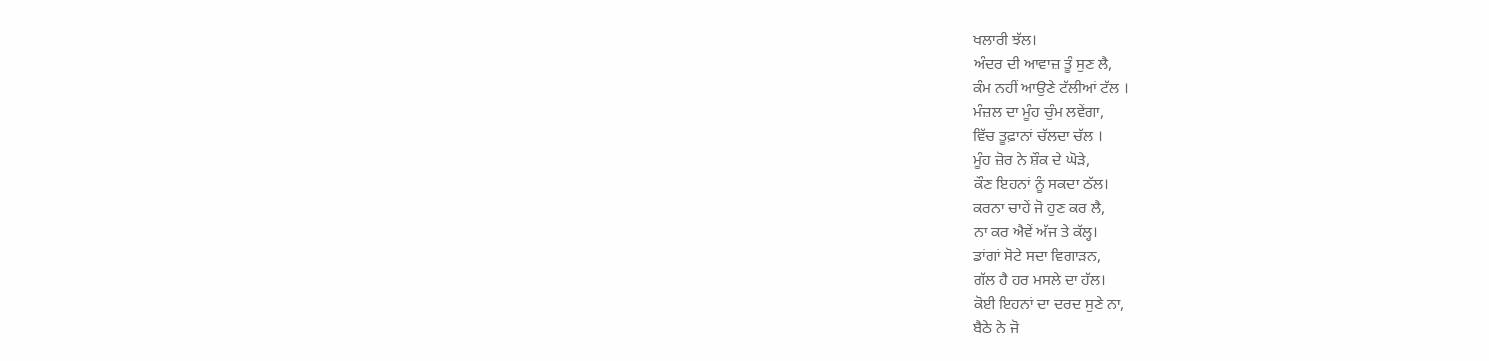ਖਲਾਰੀ ਝੱਲ।
ਅੰਦਰ ਦੀ ਆਵਾਜ਼ ਤੂੰ ਸੁਣ ਲੈ,
ਕੰਮ ਨਹੀਂ ਆਉਣੇ ਟੱਲੀਆਂ ਟੱਲ ।
ਮੰਜ਼ਲ ਦਾ ਮੂੰਹ ਚੁੰਮ ਲਵੇਂਗਾ,
ਵਿੱਚ ਤੂਫ਼ਾਨਾਂ ਚੱਲਦਾ ਚੱਲ ।
ਮੂੰਹ ਜ਼ੋਰ ਨੇ ਸ਼ੌਕ ਦੇ ਘੋੜੇ,
ਕੌਣ ਇਹਨਾਂ ਨੂੰ ਸਕਦਾ ਠੱਲ।
ਕਰਨਾ ਚਾਹੇਂ ਜੋ ਹੁਣ ਕਰ ਲੈ,
ਨਾ ਕਰ ਐਵੇਂ ਅੱਜ ਤੇ ਕੱਲ੍ਹ।
ਡਾਂਗਾਂ ਸੋਟੇ ਸਦਾ ਵਿਗਾੜਨ,
ਗੱਲ ਹੈ ਹਰ ਮਸਲੇ ਦਾ ਹੱਲ।
ਕੋਈ ਇਹਨਾਂ ਦਾ ਦਰਦ ਸੁਣੇ ਨਾ,
ਬੈਠੇ ਨੇ ਜੋ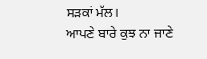ਸੜਕਾਂ ਮੱਲ।
ਆਪਣੇ ਬਾਰੇ ਕੁਝ ਨਾ ਜਾਣੇ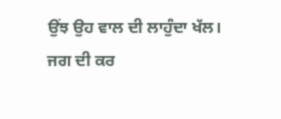ਉਂਝ ਉਹ ਵਾਲ ਦੀ ਲਾਹੁੰਦਾ ਖੱਲ।
ਜਗ ਦੀ ਕਰ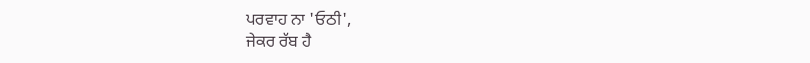ਪਰਵਾਹ ਨਾ 'ਓਠੀ',
ਜੇਕਰ ਰੱਬ ਹੈ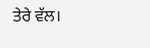ਤੇਰੇ ਵੱਲ।